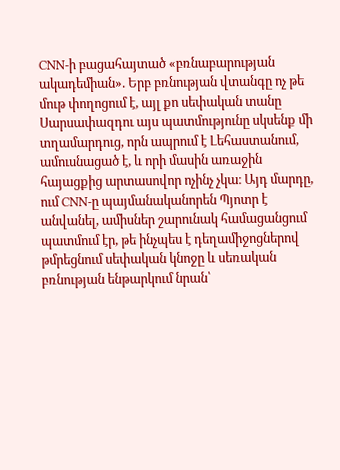CNN-ի բացահայտած «բռնաբարության ակադեմիան». Երբ բռնության վտանգը ոչ թե մութ փողոցում է, այլ քո սեփական տանը
Սարսափազդու այս պատմությունը սկսենք մի տղամարդուց, որն ապրում է Լեհաստանում, ամուսնացած է, և որի մասին առաջին հայացքից արտասովոր ոչինչ չկա։ Այդ մարդը, ում CNN-ը պայմանականորեն Պյոտր է անվանել, ամիսներ շարունակ համացանցում պատմում էր, թե ինչպես է դեղամիջոցներով թմրեցնում սեփական կնոջը և սեռական բռնության ենթարկում նրան՝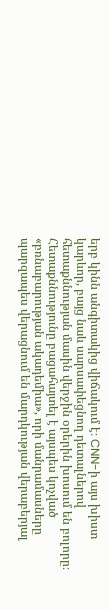երբ կինն անգիտակից վիճակում է։ CNN-ի այս խիստ կարևոր, բայց նաև սարսափեցնող դետալներով հետաքննության մասին վերջին օրերին խոսում են բոլորը։ Հետաքննությունը բացահայտել է այսպես կոչված «բռնաբարության ակադեմիա», որի մանրամասները պարզապես վերացնում են մարդկության վերաբերյալ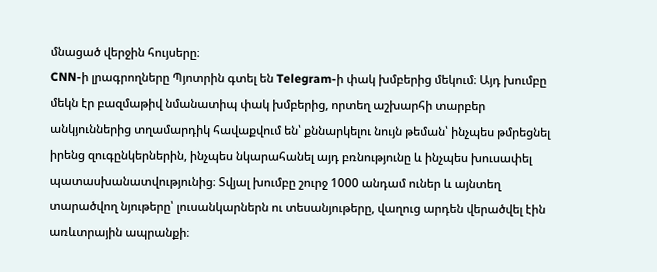մնացած վերջին հույսերը։
CNN-ի լրագրողները Պյոտրին գտել են Telegram-ի փակ խմբերից մեկում։ Այդ խումբը մեկն էր բազմաթիվ նմանատիպ փակ խմբերից, որտեղ աշխարհի տարբեր անկյուններից տղամարդիկ հավաքվում են՝ քննարկելու նույն թեման՝ ինչպես թմրեցնել իրենց զուգընկերներին, ինչպես նկարահանել այդ բռնությունը և ինչպես խուսափել պատասխանատվությունից։ Տվյալ խումբը շուրջ 1000 անդամ ուներ և այնտեղ տարածվող նյութերը՝ լուսանկարներն ու տեսանյութերը, վաղուց արդեն վերածվել էին առևտրային ապրանքի։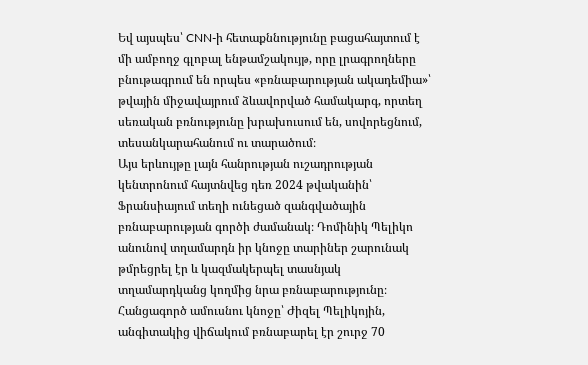Եվ այսպես՝ CNN-ի հետաքննությունը բացահայտում է մի ամբողջ գլոբալ ենթամշակույթ, որը լրագրողները բնութագրում են որպես «բռնաբարության ակադեմիա»՝ թվային միջավայրում ձևավորված համակարգ, որտեղ սեռական բռնությունը խրախուսում են, սովորեցնում, տեսանկարահանում ու տարածում։
Այս երևույթը լայն հանրության ուշադրության կենտրոնում հայտնվեց դեռ 2024 թվականին՝ Ֆրանսիայում տեղի ունեցած զանգվածային բռնաբարության գործի ժամանակ։ Դոմինիկ Պելիկո անունով տղամարդն իր կնոջը տարիներ շարունակ թմրեցրել էր և կազմակերպել տասնյակ տղամարդկանց կողմից նրա բռնաբարությունը։ Հանցագործ ամուսնու կնոջը՝ Ժիզել Պելիկոյին, անգիտակից վիճակում բռնաբարել էր շուրջ 70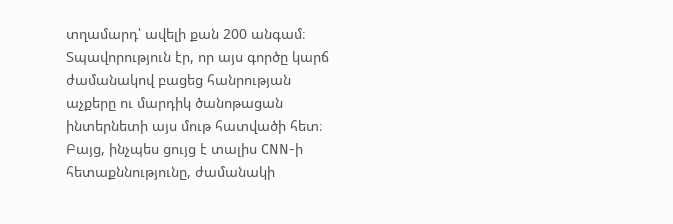տղամարդ՝ ավելի քան 200 անգամ։
Տպավորություն էր, որ այս գործը կարճ ժամանակով բացեց հանրության աչքերը ու մարդիկ ծանոթացան ինտերնետի այս մութ հատվածի հետ։ Բայց, ինչպես ցույց է տալիս CNN-ի հետաքննությունը, ժամանակի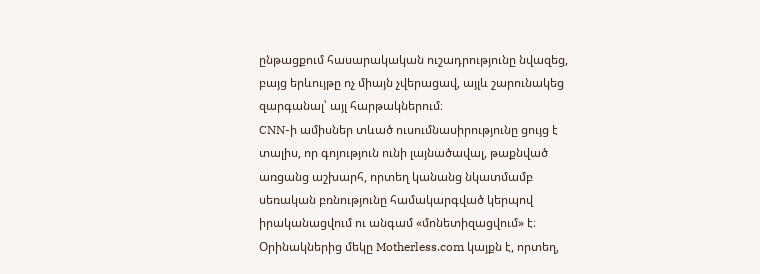ընթացքում հասարակական ուշադրությունը նվազեց, բայց երևույթը ոչ միայն չվերացավ, այլև շարունակեց զարգանալ՝ այլ հարթակներում։
CNN-ի ամիսներ տևած ուսումնասիրությունը ցույց է տալիս, որ գոյություն ունի լայնածավալ, թաքնված առցանց աշխարհ, որտեղ կանանց նկատմամբ սեռական բռնությունը համակարգված կերպով իրականացվում ու անգամ «մոնետիզացվում» է։ Օրինակներից մեկը Motherless.com կայքն է, որտեղ,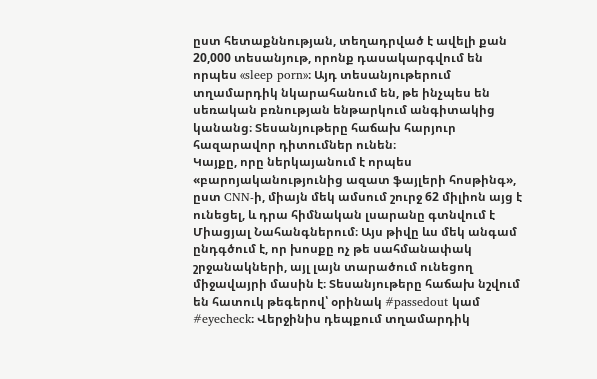ըստ հետաքննության, տեղադրված է ավելի քան 20,000 տեսանյութ, որոնք դասակարգվում են որպես «sleep porn»։ Այդ տեսանյութերում տղամարդիկ նկարահանում են, թե ինչպես են սեռական բռնության ենթարկում անգիտակից կանանց։ Տեսանյութերը հաճախ հարյուր հազարավոր դիտումներ ունեն։
Կայքը, որը ներկայանում է որպես «բարոյականությունից ազատ ֆայլերի հոսթինգ», ըստ CNN-ի, միայն մեկ ամսում շուրջ 62 միլիոն այց է ունեցել, և դրա հիմնական լսարանը գտնվում է Միացյալ Նահանգներում։ Այս թիվը ևս մեկ անգամ ընդգծում է, որ խոսքը ոչ թե սահմանափակ շրջանակների, այլ լայն տարածում ունեցող միջավայրի մասին է։ Տեսանյութերը հաճախ նշվում են հատուկ թեգերով՝ օրինակ #passedout կամ #eyecheck։ Վերջինիս դեպքում տղամարդիկ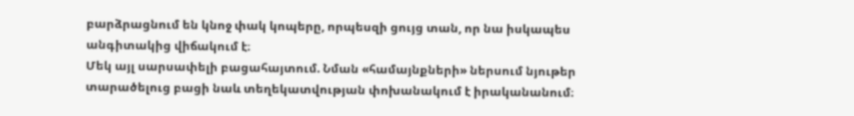բարձրացնում են կնոջ փակ կոպերը, որպեսզի ցույց տան, որ նա իսկապես անգիտակից վիճակում է։
Մեկ այլ սարսափելի բացահայտում. Նման «համայնքների» ներսում նյութեր տարածելուց բացի նաև տեղեկատվության փոխանակում է իրականանում։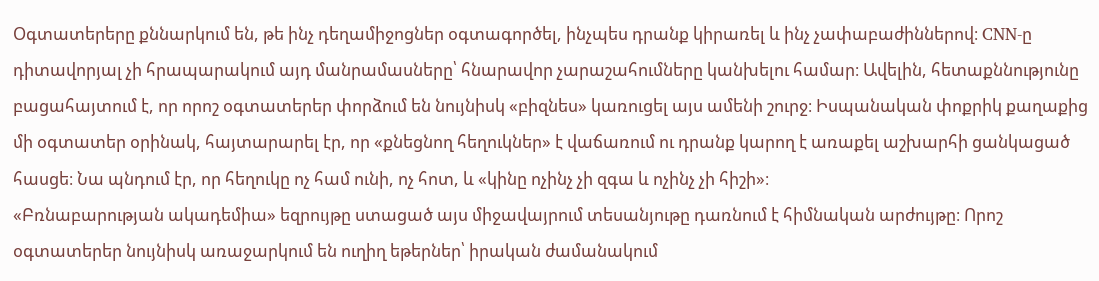Օգտատերերը քննարկում են, թե ինչ դեղամիջոցներ օգտագործել, ինչպես դրանք կիրառել և ինչ չափաբաժիններով։ CNN-ը դիտավորյալ չի հրապարակում այդ մանրամասները՝ հնարավոր չարաշահումները կանխելու համար։ Ավելին, հետաքննությունը բացահայտում է, որ որոշ օգտատերեր փորձում են նույնիսկ «բիզնես» կառուցել այս ամենի շուրջ։ Իսպանական փոքրիկ քաղաքից մի օգտատեր օրինակ, հայտարարել էր, որ «քնեցնող հեղուկներ» է վաճառում ու դրանք կարող է առաքել աշխարհի ցանկացած հասցե։ Նա պնդում էր, որ հեղուկը ոչ համ ունի, ոչ հոտ, և «կինը ոչինչ չի զգա և ոչինչ չի հիշի»։
«Բռնաբարության ակադեմիա» եզրույթը ստացած այս միջավայրում տեսանյութը դառնում է հիմնական արժույթը։ Որոշ օգտատերեր նույնիսկ առաջարկում են ուղիղ եթերներ՝ իրական ժամանակում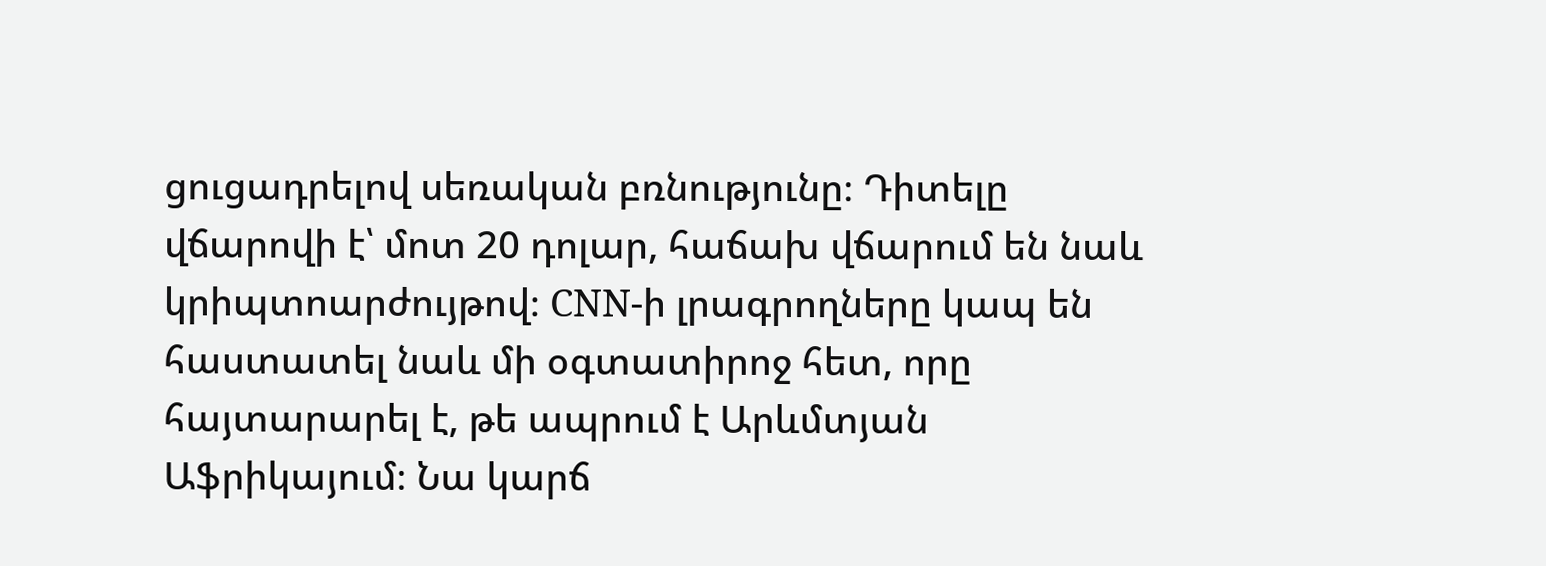ցուցադրելով սեռական բռնությունը։ Դիտելը վճարովի է՝ մոտ 20 դոլար, հաճախ վճարում են նաև կրիպտոարժույթով։ CNN-ի լրագրողները կապ են հաստատել նաև մի օգտատիրոջ հետ, որը հայտարարել է, թե ապրում է Արևմտյան Աֆրիկայում։ Նա կարճ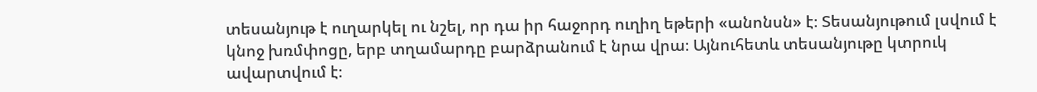տեսանյութ է ուղարկել ու նշել, որ դա իր հաջորդ ուղիղ եթերի «անոնսն» է։ Տեսանյութում լսվում է կնոջ խռմփոցը, երբ տղամարդը բարձրանում է նրա վրա։ Այնուհետև տեսանյութը կտրուկ ավարտվում է։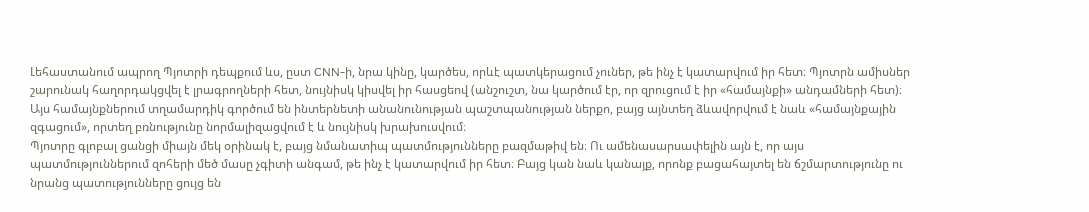Լեհաստանում ապրող Պյոտրի դեպքում ևս, ըստ CNN-ի, նրա կինը, կարծես, որևէ պատկերացում չուներ, թե ինչ է կատարվում իր հետ։ Պյոտրն ամիսներ շարունակ հաղորդակցվել է լրագրողների հետ, նույնիսկ կիսվել իր հասցեով (անշուշտ, նա կարծում էր, որ զրուցում է իր «համայնքի» անդամների հետ)։ Այս համայնքներում տղամարդիկ գործում են ինտերնետի անանունության պաշտպանության ներքո, բայց այնտեղ ձևավորվում է նաև «համայնքային զգացում», որտեղ բռնությունը նորմալիզացվում է և նույնիսկ խրախուսվում։
Պյոտրը գլոբալ ցանցի միայն մեկ օրինակ է, բայց նմանատիպ պատմությունները բազմաթիվ են։ Ու ամենասարսափելին այն է, որ այս պատմություններում զոհերի մեծ մասը չգիտի անգամ, թե ինչ է կատարվում իր հետ։ Բայց կան նաև կանայք, որոնք բացահայտել են ճշմարտությունը ու նրանց պատությունները ցույց են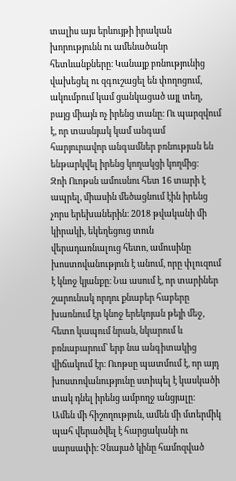տալիս այս երևույթի իրական խորությունն ու ամենածանր հետևանքները։ Կանայք բռնությունից վախեցել ու զգուշացել են փողոցում, ակումբում կամ ցանկացած այլ տեղ, բայց միայն ոչ իրենց տանը։ Ու պարզվում է, որ տասնյակ կամ անգամ հարյուրավոր անգամներ բռնության են ենթարկվել իրենց կողակցի կողմից։
Զոի Ուոթսն ամուսնու հետ 16 տարի է ապրել, միասին մեծացնում էին իրենց չորս երեխաներին։ 2018 թվականի մի կիրակի, եկեղեցուց տուն վերադառնալուց հետո, ամուսինը խոստովանություն է անում, որը փլուզում է կնոջ կյանքը։ Նա ասում է, որ տարիներ շարունակ որդու քնաբեր հաբերը խառնում էր կնոջ երեկոյան թեյի մեջ, հետո կապում նրան, նկարում և բռնաբարում՝ երբ նա անգիտակից վիճակում էր։ Ուոթսը պատմում է, որ այդ խոստովանությունը ստիպել է կասկածի տակ դնել իրենց ամբողջ անցյալը։
Ամեն մի հիշողություն, ամեն մի մտերմիկ պահ վերածվել է հարցականի ու սարսափի։ Չնայած կինը համոզված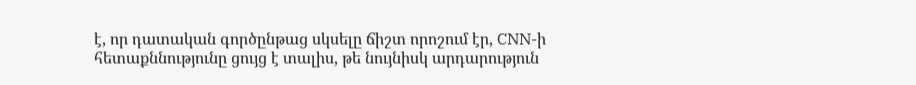է, որ դատական գործընթաց սկսելը ճիշտ որոշում էր, CNN-ի հետաքննությունը ցույց է տալիս, թե նույնիսկ արդարություն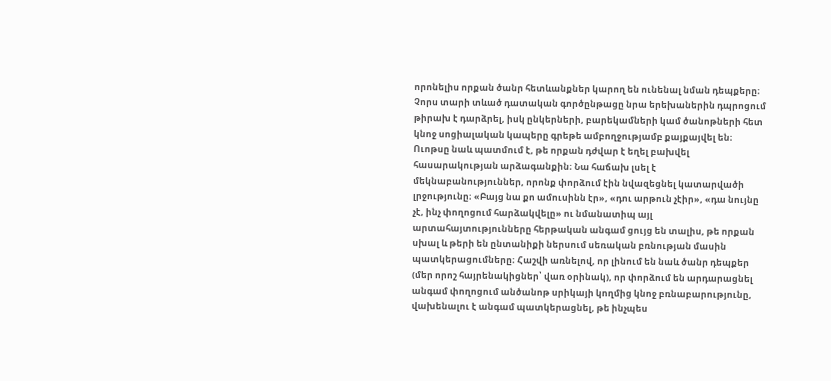որոնելիս որքան ծանր հետևանքներ կարող են ունենալ նման դեպքերը։ Չորս տարի տևած դատական գործընթացը նրա երեխաներին դպրոցում թիրախ է դարձրել, իսկ ընկերների, բարեկամների կամ ծանոթների հետ կնոջ սոցիալական կապերը գրեթե ամբողջությամբ քայքայվել են։
Ուոթսը նաև պատմում է, թե որքան դժվար է եղել բախվել հասարակության արձագանքին։ Նա հաճախ լսել է մեկնաբանություններ, որոնք փորձում էին նվազեցնել կատարվածի լրջությունը։ «Բայց նա քո ամուսինն էր», «դու արթուն չէիր», «դա նույնը չէ, ինչ փողոցում հարձակվելը» ու նմանատիպ այլ արտահայտությունները հերթական անգամ ցույց են տալիս, թե որքան սխալ և թերի են ընտանիքի ներսում սեռական բռնության մասին պատկերացումները։ Հաշվի առնելով, որ լինում են նաև ծանր դեպքեր (մեր որոշ հայրենակիցներ՝ վառ օրինակ), որ փորձում են արդարացնել անգամ փողոցում անծանոթ սրիկայի կողմից կնոջ բռնաբարությունը, վախենալու է անգամ պատկերացնել, թե ինչպես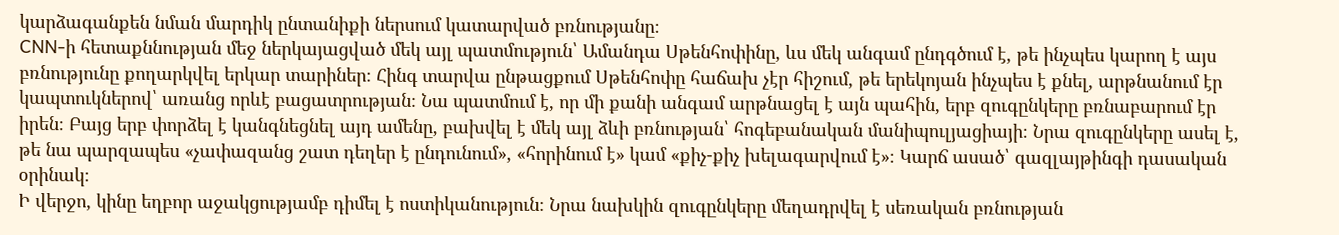կարձագանքեն նման մարդիկ ընտանիքի ներսում կատարված բռնությանը։
CNN-ի հետաքննության մեջ ներկայացված մեկ այլ պատմություն՝ Ամանդա Սթենհոփինը, ևս մեկ անգամ ընդգծում է, թե ինչպես կարող է այս բռնությունը քողարկվել երկար տարիներ։ Հինգ տարվա ընթացքում Սթենհոփը հաճախ չէր հիշում, թե երեկոյան ինչպես է քնել, արթնանում էր կապտուկներով՝ առանց որևէ բացատրության։ Նա պատմում է, որ մի քանի անգամ արթնացել է այն պահին, երբ զուգընկերը բռնաբարում էր իրեն։ Բայց երբ փորձել է կանգնեցնել այդ ամենը, բախվել է մեկ այլ ձևի բռնության՝ հոգեբանական մանիպուլյացիայի։ Նրա զուգընկերը ասել է, թե նա պարզապես «չափազանց շատ դեղեր է ընդունում», «հորինում է» կամ «քիչ-քիչ խելագարվում է»։ Կարճ ասած՝ գազլայթինգի դասական օրինակ։
Ի վերջո, կինը եղբոր աջակցությամբ դիմել է ոստիկանություն։ Նրա նախկին զուգընկերը մեղադրվել է սեռական բռնության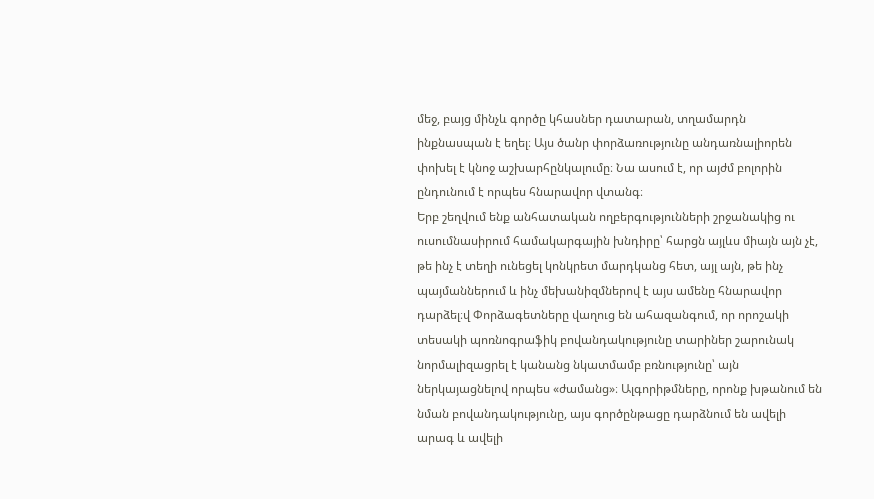մեջ, բայց մինչև գործը կհասներ դատարան, տղամարդն ինքնասպան է եղել։ Այս ծանր փորձառությունը անդառնալիորեն փոխել է կնոջ աշխարհընկալումը։ Նա ասում է, որ այժմ բոլորին ընդունում է որպես հնարավոր վտանգ։
Երբ շեղվում ենք անհատական ողբերգությունների շրջանակից ու ուսումնասիրում համակարգային խնդիրը՝ հարցն այլևս միայն այն չէ, թե ինչ է տեղի ունեցել կոնկրետ մարդկանց հետ, այլ այն, թե ինչ պայմաններում և ինչ մեխանիզմներով է այս ամենը հնարավոր դարձել։վ Փորձագետները վաղուց են ահազանգում, որ որոշակի տեսակի պոռնոգրաֆիկ բովանդակությունը տարիներ շարունակ նորմալիզացրել է կանանց նկատմամբ բռնությունը՝ այն ներկայացնելով որպես «ժամանց»։ Ալգորիթմները, որոնք խթանում են նման բովանդակությունը, այս գործընթացը դարձնում են ավելի արագ և ավելի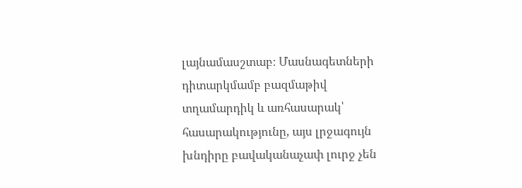լայնամասշտաբ։ Մասնագետների դիտարկմամբ բազմաթիվ տղամարդիկ և առհասարակ՝ հասարակությունը, այս լրջագույն խնդիրը բավականաչափ լուրջ չեն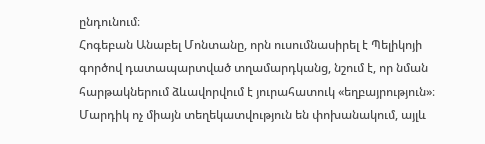ընդունում։
Հոգեբան Անաբել Մոնտանը, որն ուսումնասիրել է Պելիկոյի գործով դատապարտված տղամարդկանց, նշում է, որ նման հարթակներում ձևավորվում է յուրահատուկ «եղբայրություն»։ Մարդիկ ոչ միայն տեղեկատվություն են փոխանակում, այլև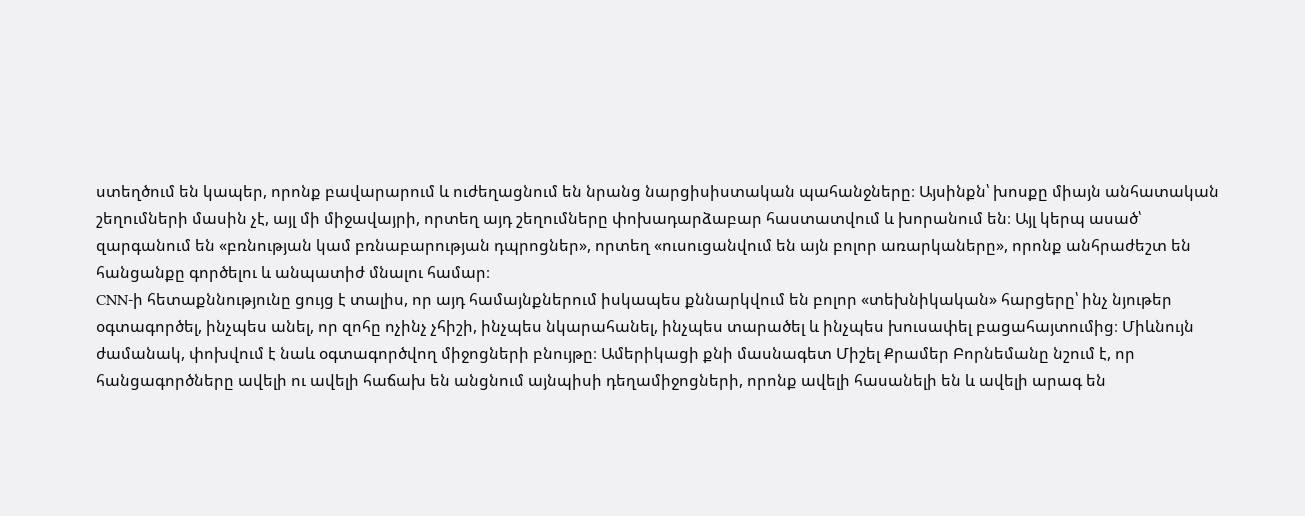ստեղծում են կապեր, որոնք բավարարում և ուժեղացնում են նրանց նարցիսիստական պահանջները։ Այսինքն՝ խոսքը միայն անհատական շեղումների մասին չէ, այլ մի միջավայրի, որտեղ այդ շեղումները փոխադարձաբար հաստատվում և խորանում են։ Այլ կերպ ասած՝ զարգանում են «բռնության կամ բռնաբարության դպրոցներ», որտեղ «ուսուցանվում են այն բոլոր առարկաները», որոնք անհրաժեշտ են հանցանքը գործելու և անպատիժ մնալու համար։
CNN-ի հետաքննությունը ցույց է տալիս, որ այդ համայնքներում իսկապես քննարկվում են բոլոր «տեխնիկական» հարցերը՝ ինչ նյութեր օգտագործել, ինչպես անել, որ զոհը ոչինչ չհիշի, ինչպես նկարահանել, ինչպես տարածել և ինչպես խուսափել բացահայտումից։ Միևնույն ժամանակ, փոխվում է նաև օգտագործվող միջոցների բնույթը։ Ամերիկացի քնի մասնագետ Միշել Քրամեր Բորնեմանը նշում է, որ հանցագործները ավելի ու ավելի հաճախ են անցնում այնպիսի դեղամիջոցների, որոնք ավելի հասանելի են և ավելի արագ են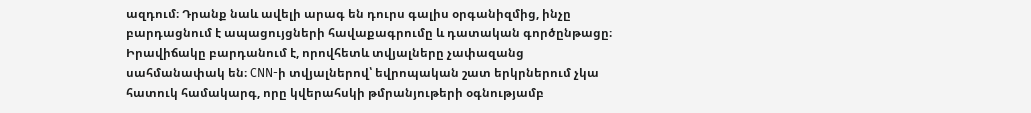ազդում։ Դրանք նաև ավելի արագ են դուրս գալիս օրգանիզմից, ինչը բարդացնում է ապացույցների հավաքագրումը և դատական գործընթացը։
Իրավիճակը բարդանում է, որովհետև տվյալները չափազանց սահմանափակ են։ CNN-ի տվյալներով՝ եվրոպական շատ երկրներում չկա հատուկ համակարգ, որը կվերահսկի թմրանյութերի օգնությամբ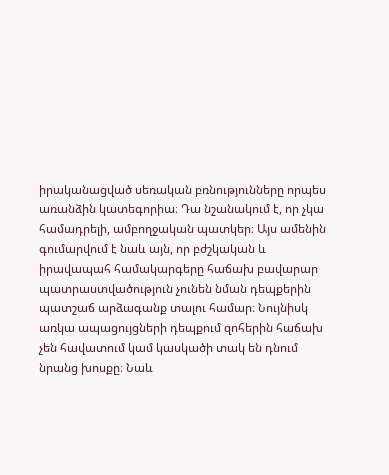իրականացված սեռական բռնությունները որպես առանձին կատեգորիա։ Դա նշանակում է, որ չկա համադրելի, ամբողջական պատկեր։ Այս ամենին գումարվում է նաև այն, որ բժշկական և իրավապահ համակարգերը հաճախ բավարար պատրաստվածություն չունեն նման դեպքերին պատշաճ արձագանք տալու համար։ Նույնիսկ առկա ապացույցների դեպքում զոհերին հաճախ չեն հավատում կամ կասկածի տակ են դնում նրանց խոսքը։ Նաև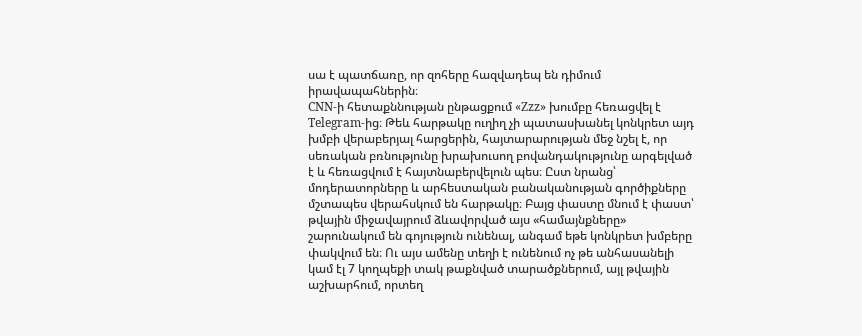սա է պատճառը, որ զոհերը հազվադեպ են դիմում իրավապահներին։
CNN-ի հետաքննության ընթացքում «Zzz» խումբը հեռացվել է Telegram-ից։ Թեև հարթակը ուղիղ չի պատասխանել կոնկրետ այդ խմբի վերաբերյալ հարցերին, հայտարարության մեջ նշել է, որ սեռական բռնությունը խրախուսող բովանդակությունը արգելված է և հեռացվում է հայտնաբերվելուն պես։ Ըստ նրանց՝ մոդերատորները և արհեստական բանականության գործիքները մշտապես վերահսկում են հարթակը։ Բայց փաստը մնում է փաստ՝ թվային միջավայրում ձևավորված այս «համայնքները» շարունակում են գոյություն ունենալ, անգամ եթե կոնկրետ խմբերը փակվում են։ Ու այս ամենը տեղի է ունենում ոչ թե անհասանելի կամ էլ 7 կողպեքի տակ թաքնված տարածքներում, այլ թվային աշխարհում, որտեղ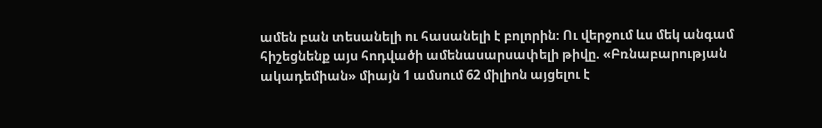ամեն բան տեսանելի ու հասանելի է բոլորին։ Ու վերջում ևս մեկ անգամ հիշեցնենք այս հոդվածի ամենասարսափելի թիվը. «Բռնաբարության ակադեմիան» միայն 1 ամսում 62 միլիոն այցելու է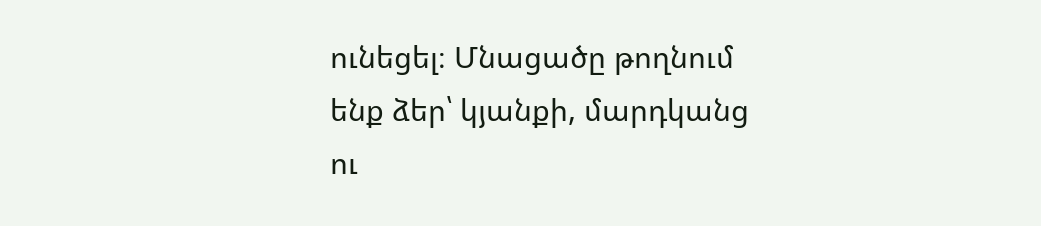ունեցել։ Մնացածը թողնում ենք ձեր՝ կյանքի, մարդկանց ու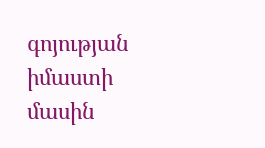գոյության իմաստի մասին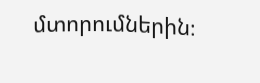մտորումներին։